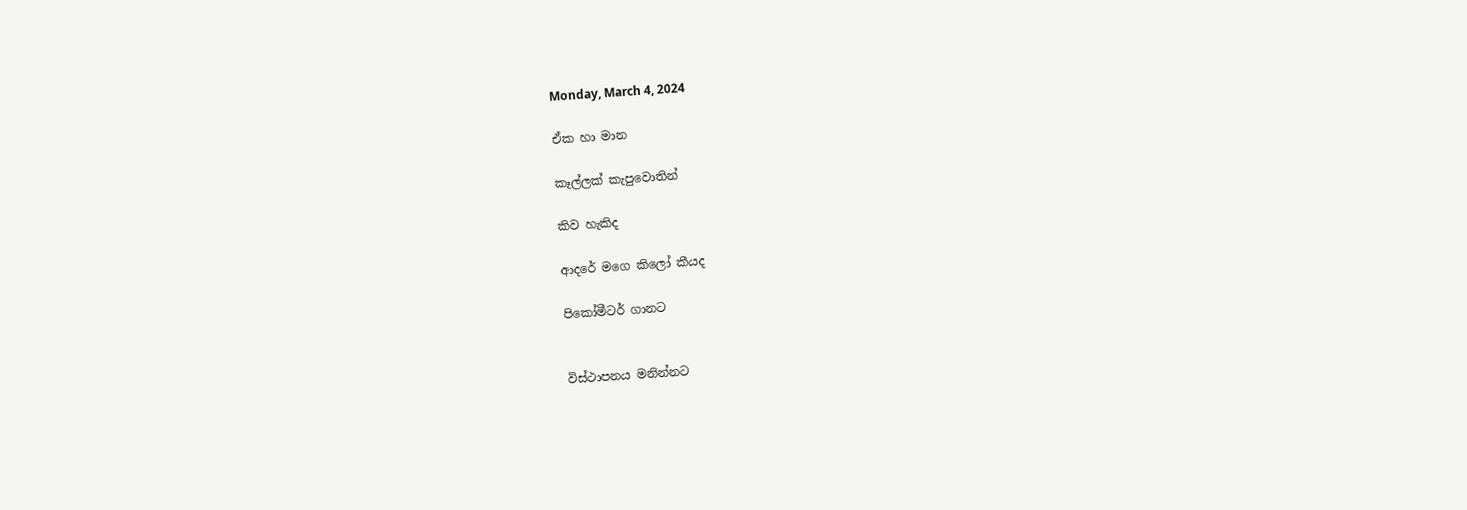Monday, March 4, 2024

ඒක හා මාන

කෑල්ලක් කැපුවොතින්

කිව හැකිද

ආදරේ මගෙ කිලෝ කීයද

පිකෝමීටර් ගානට


විස්ථාපනය මනින්නට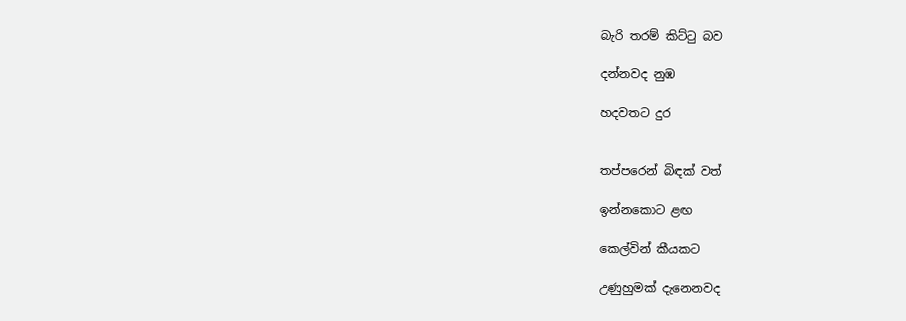බැරි තරම් කිට්ටු බව

දන්නවද නුඹ

හදවතට දුර


තප්පරෙන් බිඳක් වත්

ඉන්නකොට ළඟ

කෙල්වින් කීයකට

උණුහුමක් දැනෙනවද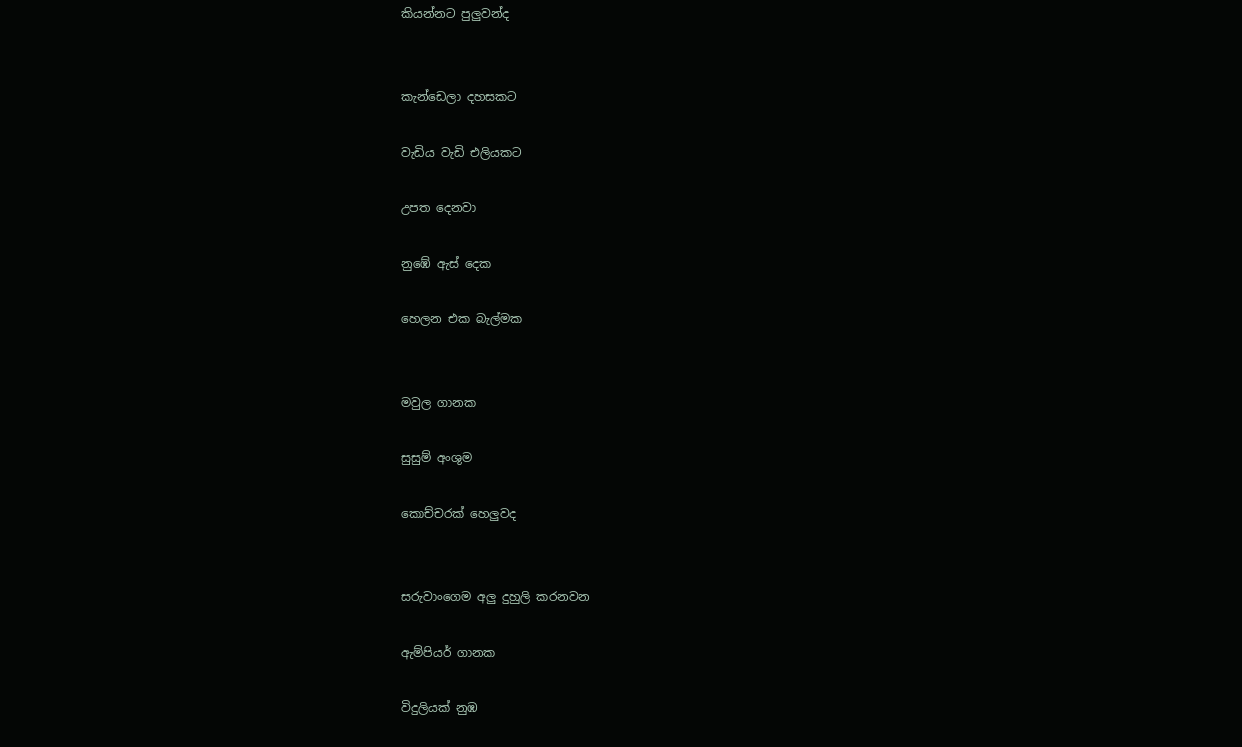කියන්නට පුලුවන්ද


කැන්ඩෙලා දහසකට

වැඩිය වැඩි එලියකට

උපත දෙනවා

නුඹේ ඇස් දෙක

හෙලන එක බැල්මක


මවුල ගානක

සුසුම් අංශුම

කොච්චරක් හෙලුවද


සරුවාංගෙම අලු දුහුලි කරනවන

ඇම්පියර් ගානක

විදුලියක් නුඹ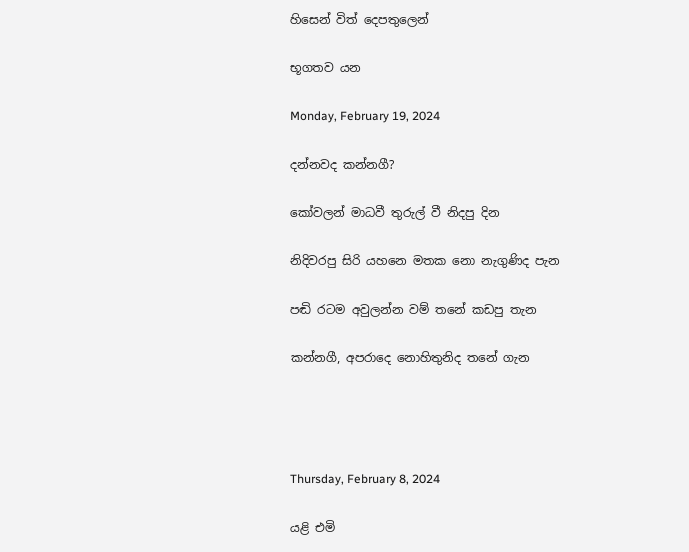හිසෙන් විත් දෙපතුලෙන්

භූගතව යන

Monday, February 19, 2024

දන්නවද කන්නගී?

කෝවලන් මාධවී තුරුල් වී නිදපු දින

නිදිවරපු සිරි යහනෙ මතක නො නැගුණිද පැන

පඬි රටම අවුලන්න වම් තනේ කඩපු තැන

කන්නගී, අපරාදෙ නොහිතුනිද තනේ ගැන




Thursday, February 8, 2024

යළි එමි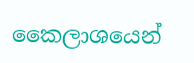කෛලාශයෙන්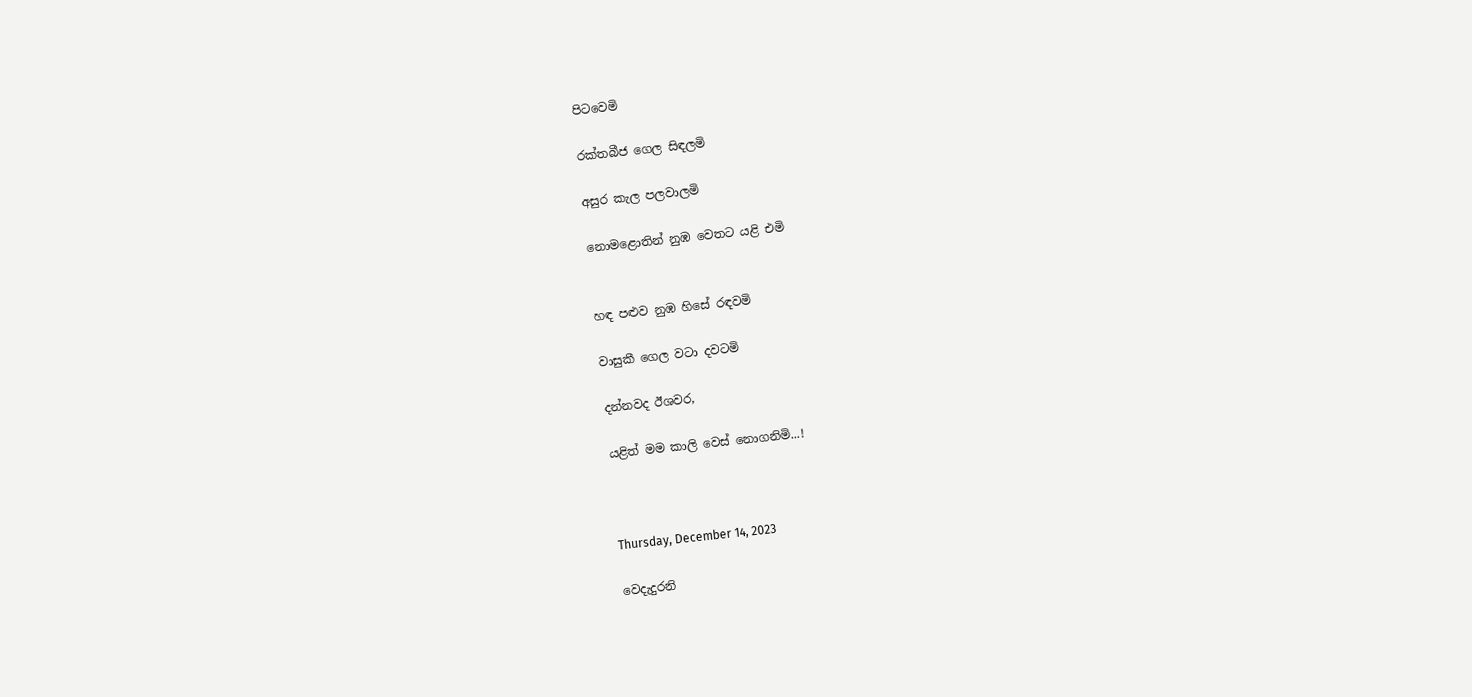පිටවෙමි

රක්තබීජ ගෙල සිඳලමි

අසුර කැල පලවාලමි

නොමළොතින් නුඹ වෙතට යළි එමි


හඳ පළුව නුඹ හිසේ රඳවමි

වාසුකී ගෙල වටා දවටමි

දන්නවද ඊශවර,

යළිත් මම කාලි වෙස් නොගනිමි...!



Thursday, December 14, 2023

වෙදැදුරනි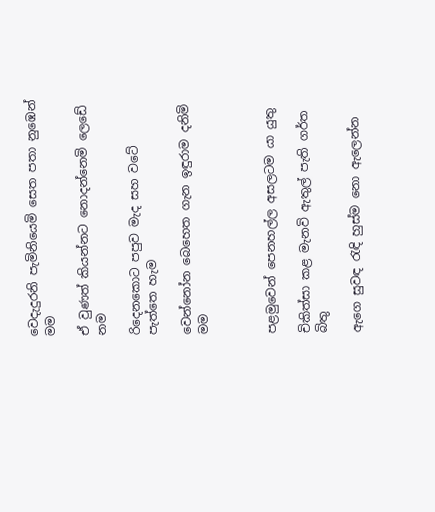වෙදැදුරනි පැමිනියෙමි සෙත පතා නුඹෙන් මම

ඒ වුණත් කියන්නට නොදන්නෙමි ලෙඩේ නම

රිදෙනකොට පපුව මැද සහ වටේ පැත්තෙ හැම

වෙන්නෝන බෙහෙත ගැන ඉඳුරාම දනිමි මම



පළමුවෙන් පෙනහල්ල අසලටම යා යුතු

චිකිත්සා කළ මැනවි ඇතුල් පැති ගර්ත බිතු

ඇගෙ සුවඳ රැඳි හුස්ම නො ඇලෙන්න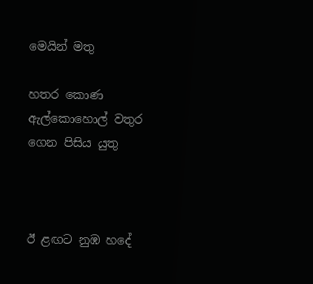මෙයින් මතු

හතර කොණ ඇල්කොහොල් වතුර ගෙන පිසිය යුතු



ඊ ළඟට නුඹ හදේ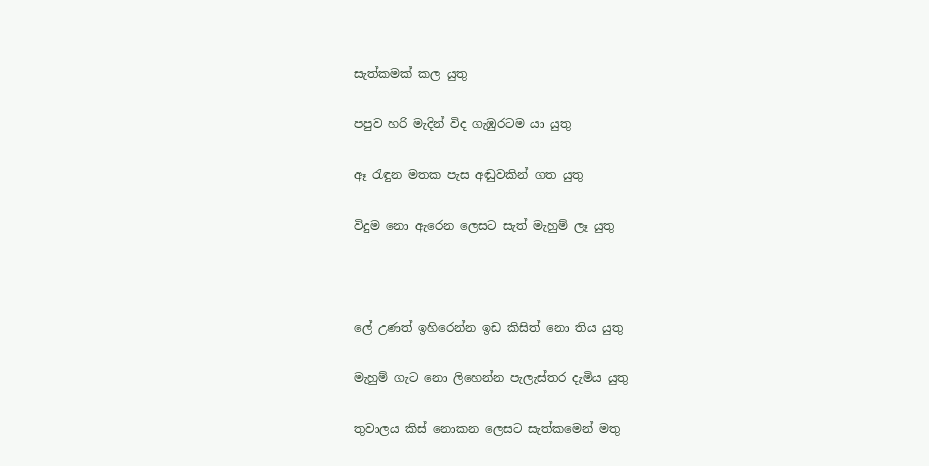සැත්කමක් කල යුතු

පපුව හරි මැදින් විද ගැඹුරටම යා යුතු

ඈ රැඳුන මතක පැස අඬුවකින් ගත යුතු

විදුම නො ඇරෙන ලෙසට සැත් මැහුම් ලෑ යුතු



ලේ උණත් ඉහිරෙන්න ඉඩ කිසිත් නො තිය යුතු

මැහුම් ගැට නො ලිහෙන්න පැලැස්තර දැමිය යුතු

තුවාලය කිස් නොකන ලෙසට සැත්කමෙන් මතු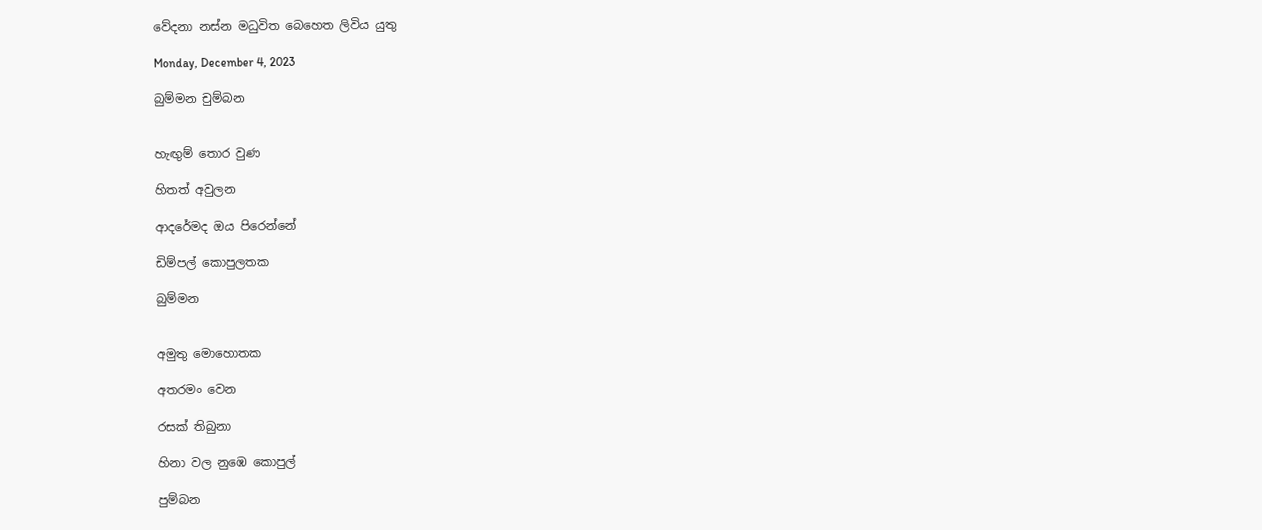වේදනා නස්න මධුවිත බෙහෙත ලිවිය යුතු

Monday, December 4, 2023

බුම්මන චුම්බන


හැඟුම් තොර වුණ

හිතත් අවුලන

ආදරේමද ඔය පිරෙන්නේ

ඩිම්පල් කොපුලතක

බුම්මන


අමුතු මොහොතක

අතරමං වෙන

රසක් තිබුනා

හිනා වල නුඹෙ කොපුල්

පුම්බන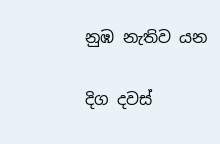නුඹ නැතිව යන

දිග දවස්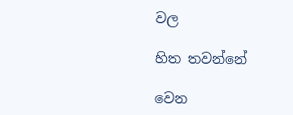වල

හිත තවන්නේ

වෙන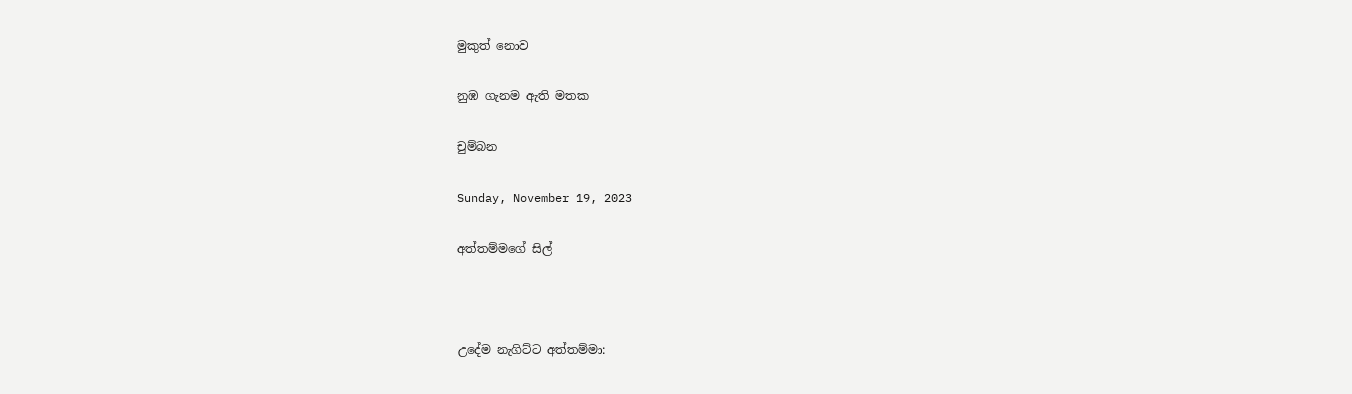මුකුත් නොව

නුඹ ගැනම ඇති මතක

චුම්බන

Sunday, November 19, 2023

අත්තම්මගේ සිල්



උදේම නැගිට්ට අත්තම්මා: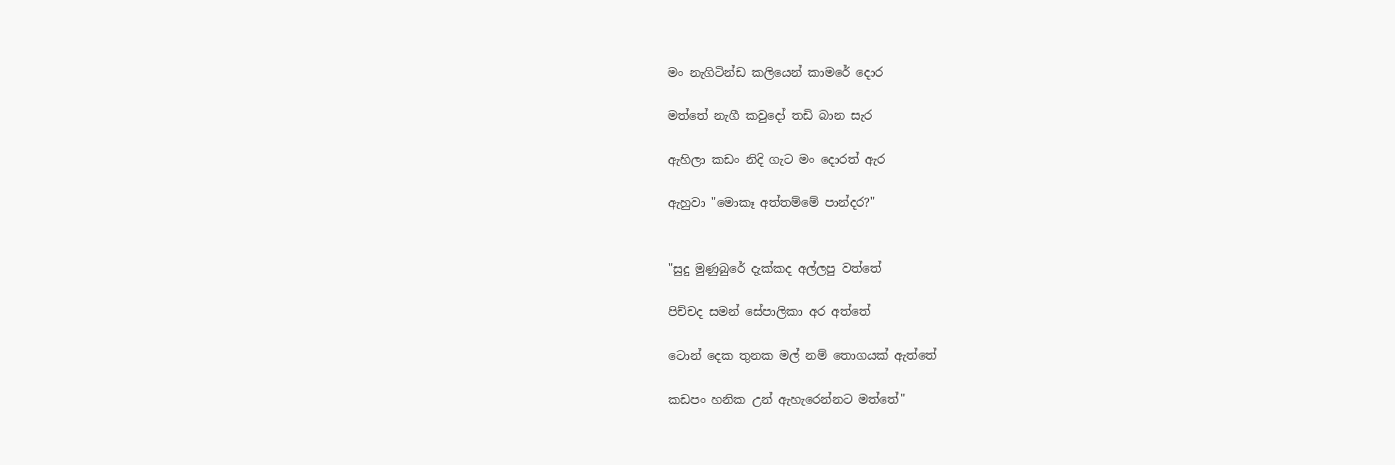මං නැගිටින්ඩ කලියෙන් කාමරේ දොර

මත්තේ නැගී කවුදෝ තඩි බාන සැර

ඇහිලා කඩං නිදි ගැට මං දොරත් ඇර

ඇහුවා "මොකෑ අත්තම්මේ පාන්දර?"


"සුදු මුණුබුරේ දැක්කද අල්ලපු වත්තේ

පිච්චද සමන් සේපාලිකා අර අත්තේ

ටොන් දෙක තුනක මල් නම් තොගයක් ඇත්තේ

කඩපං හනික උන් ඇහැරෙන්නට මත්තේ"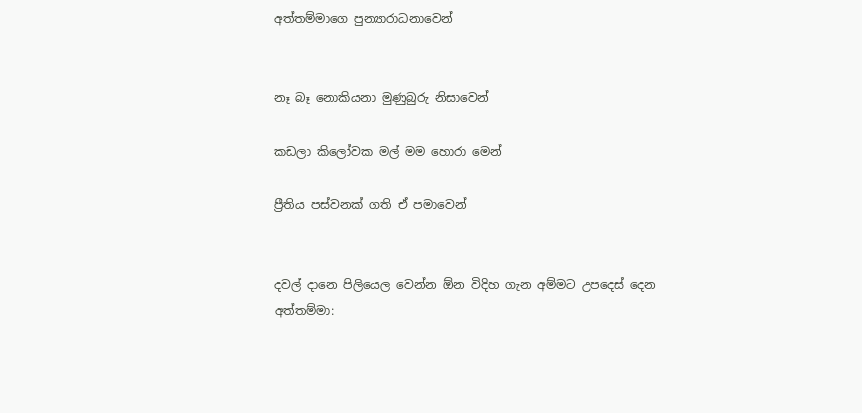අත්තම්මාගෙ පුන්‍යාරාධනාවෙන්


නෑ බෑ නොකියනා මුණුබුරු නිසාවෙන්

කඩලා කිලෝවක මල් මම හොරා මෙන්

ප්‍රීතිය පස්වනක් ගති ඒ පමාවෙන්


දවල් දානෙ පිලියෙල වෙන්න ඕන විදිහ ගැන අම්මට උපදෙස් දෙන අත්තම්මා: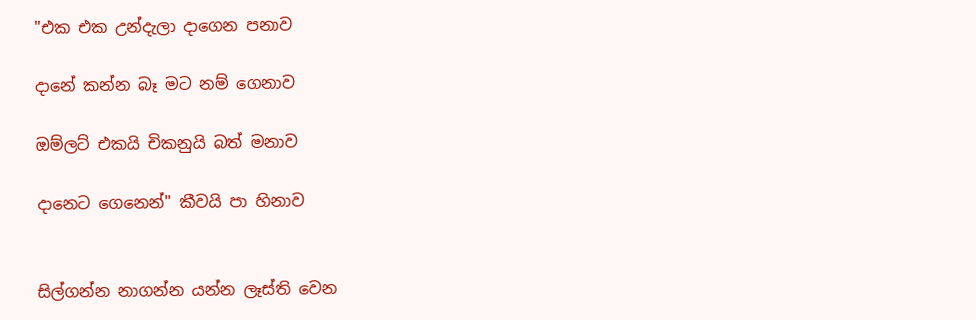"එක එක උන්දැලා දාගෙන පනාව

දානේ කන්න බෑ මට නම් ගෙනාව

ඔම්ලට් එකයි චිකනුයි බත් මනාව

දානෙට ගෙනෙන්" කීවයි පා හිනාව


සිල්ගන්න නාගන්න යන්න ලෑස්ති වෙන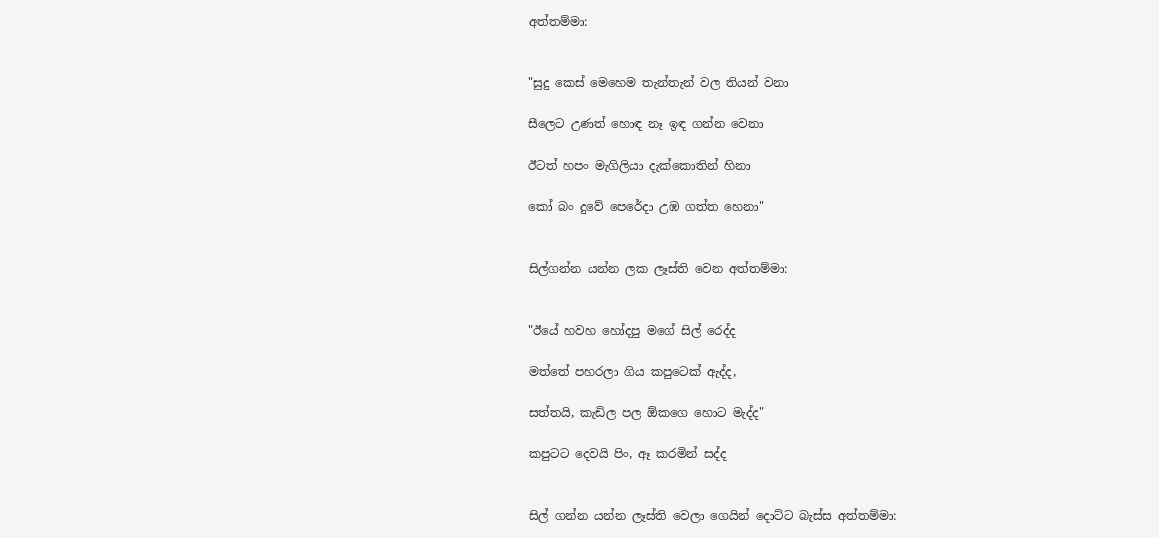අත්තම්මා:


"සුදු කෙස් මෙහෙම තැන්තැන් වල තියන් වනා

සීලෙට උණත් හොඳ නෑ ඉඳ ගන්න වෙනා

ඊටත් හපං මැගිලියා දැක්කොතින් හිනා

කෝ බං දුවේ පෙරේදා උඹ ගත්ත හෙනා"


සිල්ගන්න යන්න ලක ලෑස්ති වෙන අත්තම්මා:


"ඊයේ හවහ හෝදපු මගේ සිල් රෙද්ද

මත්තේ පහරලා ගිය කපුටෙක් ඇද්ද,

සත්තයි, කැඩිල පල ඕකගෙ හොට මැද්ද"

කපුටට දෙවයි පිං, ඈ කරමින් සද්ද


සිල් ගන්න යන්න ලෑස්ති වෙලා ගෙයින් දොට්ට බැස්ස අත්තම්මා: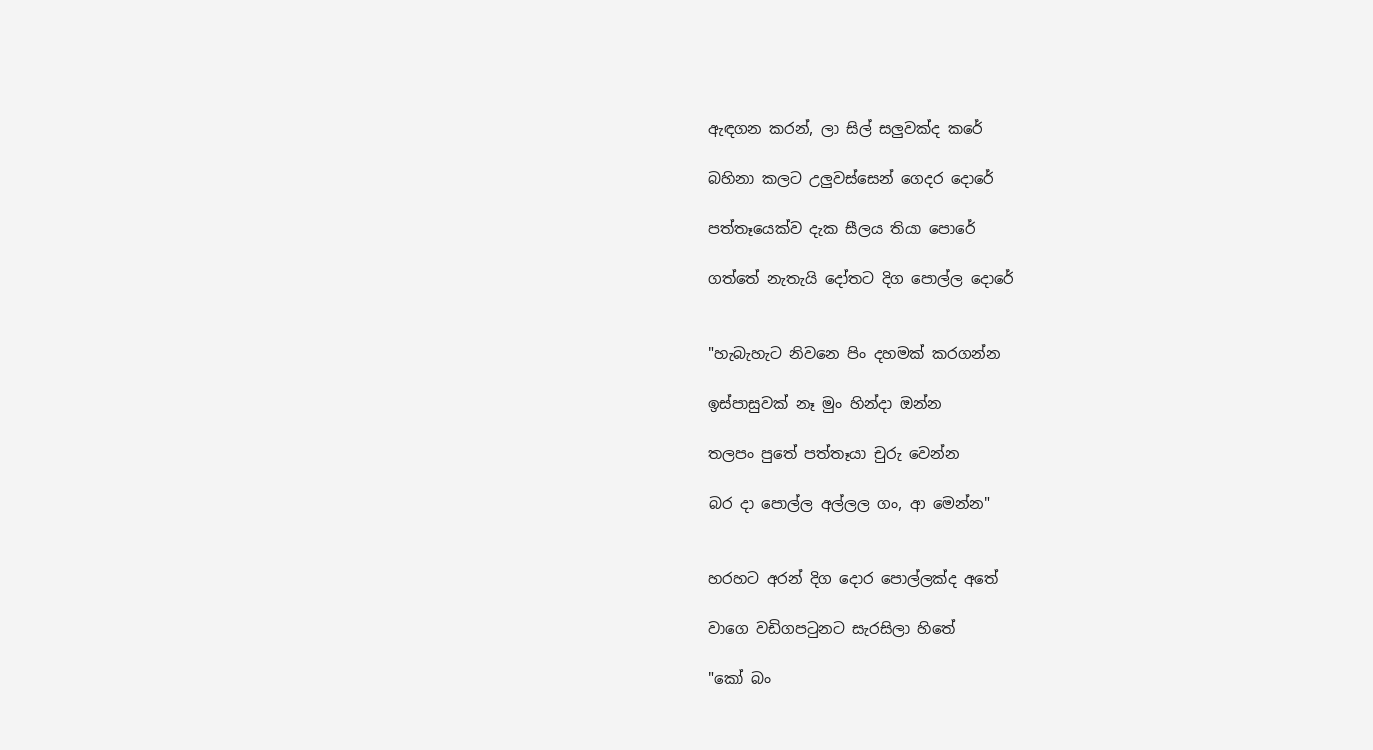ඇඳගන කරන්, ලා සිල් සලුවක්ද කරේ

බහිනා කලට උලුවස්සෙන් ගෙදර දොරේ

පත්තෑයෙක්ව දැක සීලය තියා පොරේ

ගත්තේ නැතැයි දෝතට දිග පොල්ල දොරේ


"හැබැහැට නිවනෙ පිං දහමක් කරගන්න

ඉස්පාසුවක් නෑ මුං හින්දා ඔන්න

තලපං පුතේ පත්තෑයා චුරු වෙන්න

බර දා පොල්ල අල්ලල ගං, ආ මෙන්න"


හරහට අරන් දිග දොර පොල්ලක්ද අතේ

වාගෙ වඩිගපටුනට සැරසිලා හිතේ

"කෝ බං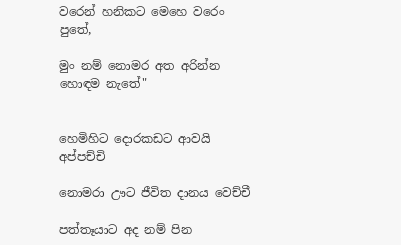වරෙන් හනිකට මෙහෙ වරෙං පුතේ,

මුං නම් නොමර අත අරින්න හොඳම නැතේ"


හෙමිහිට දොරකඩට ආවයි අප්පච්චි

නොමරා ඌට ජීවිත දානය වෙච්චී

පත්තෑයාට අද නම් පින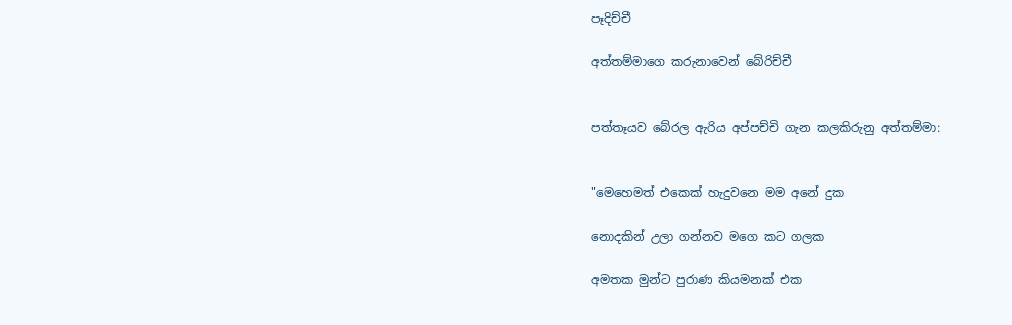පෑදිච්චී

අත්තම්මාගෙ කරුනාවෙන් බේරිච්චී


පත්තෑයව බේරල ඇරිය අප්පච්චි ගැන කලකිරුනු අත්තම්මා:


"මෙහෙමත් එකෙක් හැදුවනෙ මම අනේ දුක

නොදකින් උලා ගන්නව මගෙ කට ගලක

අමතක මුන්ට පුරාණ කියමනක් එක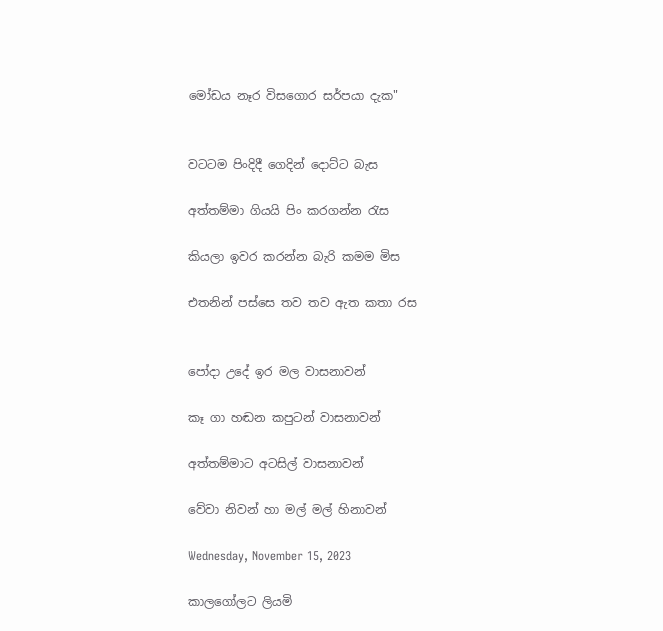මෝඩය නෑර විසගොර සර්පයා දැක"


වටටම පිංදිදී ගෙදින් දොට්ට බැස

අත්තම්මා ගියයි පිං කරගන්න රැස

කියලා ඉවර කරන්න බැරි කමම මිස

එතනින් පස්සෙ තව තව ඇත කතා රස


පෝදා උදේ ඉර මල වාසනාවන්

කෑ ගා හඬන කපුටන් වාසනාවන්

අත්තම්මාට අටසිල් වාසනාවන්

වේවා නිවන් හා මල් මල් හිනාවන්

Wednesday, November 15, 2023

කාලගෝලට ලියමි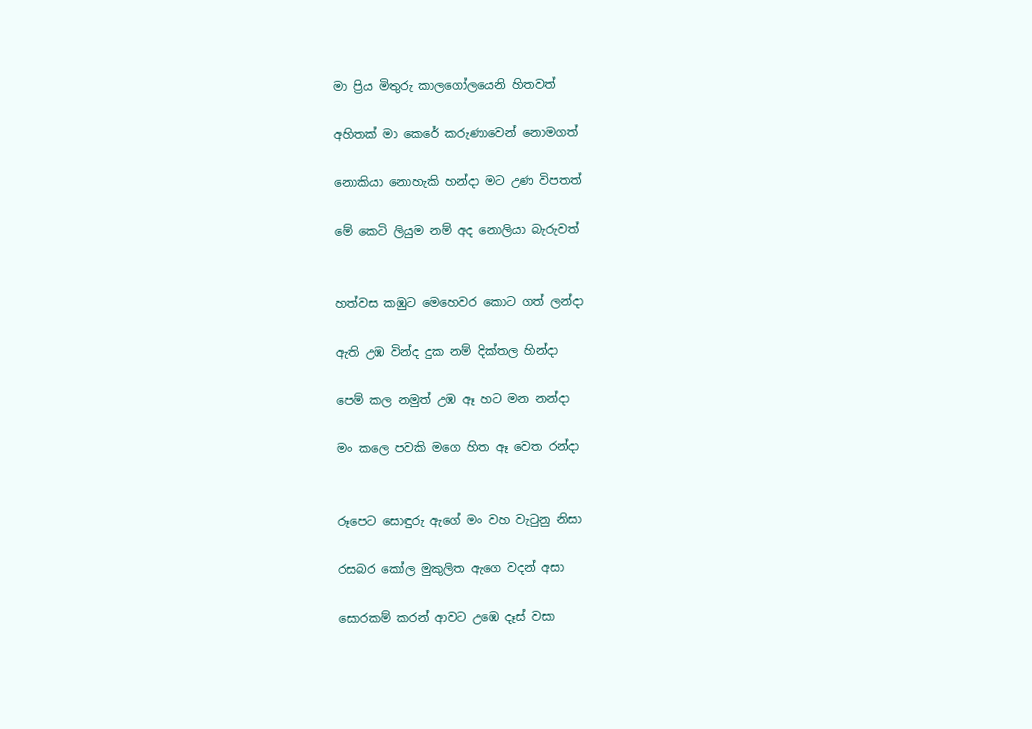මා ප්‍රිය මිතුරු කාලගෝලයෙනි හිතවත්

අහිතක් මා කෙරේ කරුණාවෙන් නොමගත්

නොකියා නොහැකි හන්දා මට උණ විපතත්

මේ කෙටි ලියුම නම් අද නොලියා බැරුවත්


හත්වස කඹුට මෙහෙවර කොට ගත් ලන්දා

ඇති උඹ වින්ද දුක නම් දික්තල හින්දා

පෙම් කල නමුත් උඹ ඈ හට මන නන්දා

මං කලෙ පවකි මගෙ හිත ඈ වෙත රන්දා


රූපෙට සොඳුරු ඇගේ මං වහ වැටුනු නිසා

රසබර කෝල මුකුලිත ඇගෙ වදන් අසා

සොරකම් කරන් ආවට උඹෙ දෑස් වසා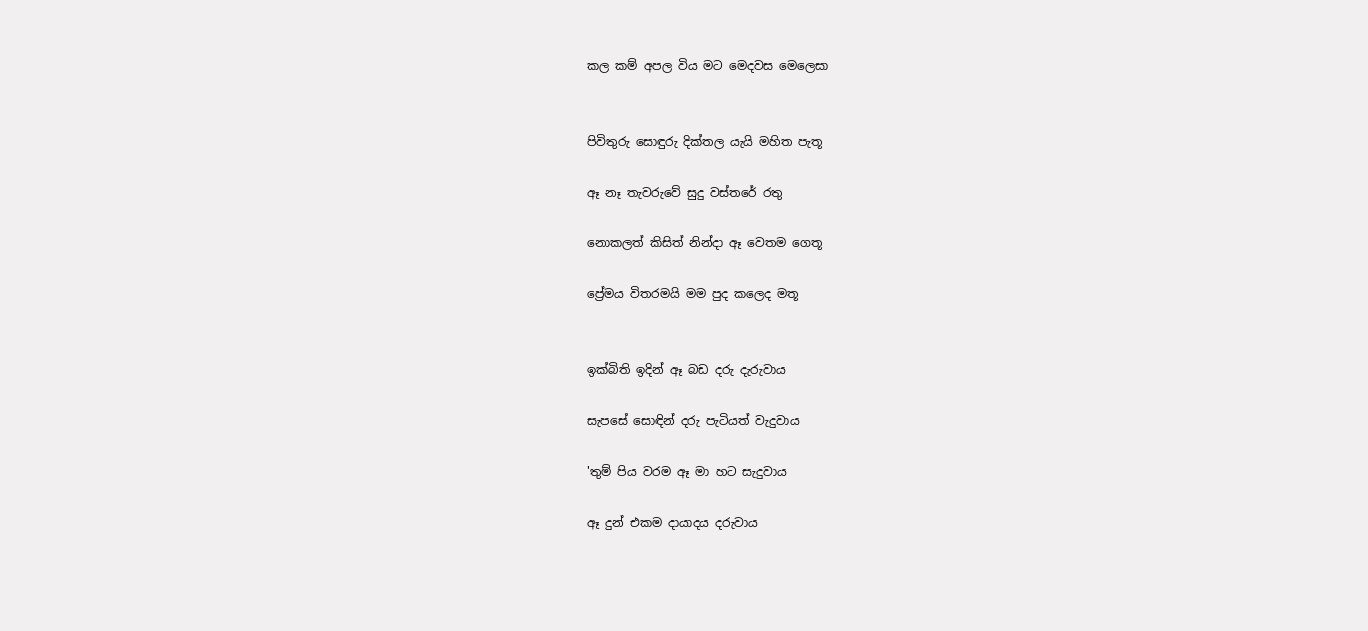කල කම් අපල විය මට මෙදවස මෙලෙසා


පිවිතුරු සොඳුරු දික්තල යැයි මහිත පැතූ

ඈ නෑ තැවරුවේ සුදු වස්තරේ රතු

නොකලත් කිසිත් නින්දා ඈ වෙතම ගෙතූ

ප්‍රේමය විතරමයි මම පුද කලෙද මතූ


ඉක්බිති ඉදින් ඈ බඩ දරු දැරුවාය

සැපසේ සොඳින් දරු පැටියත් වැදුවාය

'තුම් පිය වරම ඈ මා හට සැදුවාය

ඈ දුන් එකම දායාදය දරුවාය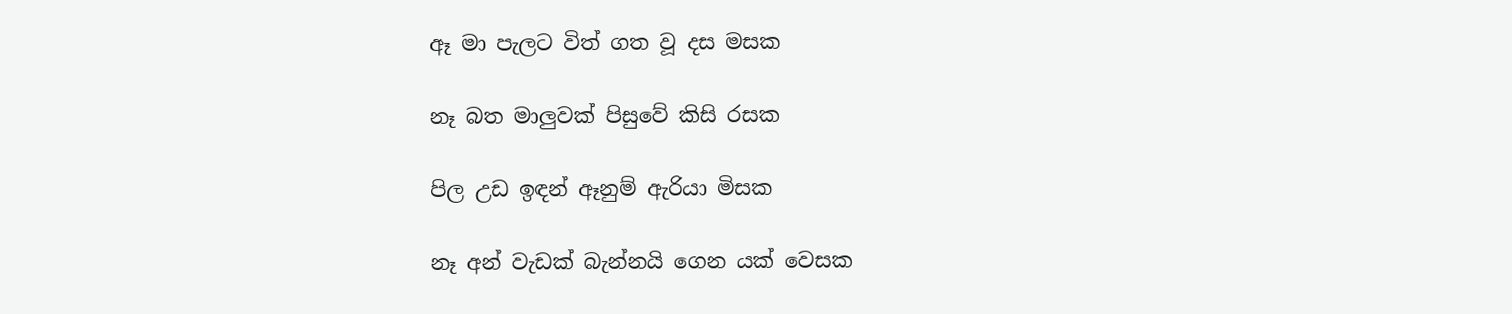ඈ මා පැලට විත් ගත වූ දස මසක

නෑ බත මාලුවක් පිසුවේ කිසි රසක

පිල උඩ ඉඳන් ඈනුම් ඇරියා මිසක

නෑ අන් වැඩක් බැන්නයි ගෙන යක් වෙසක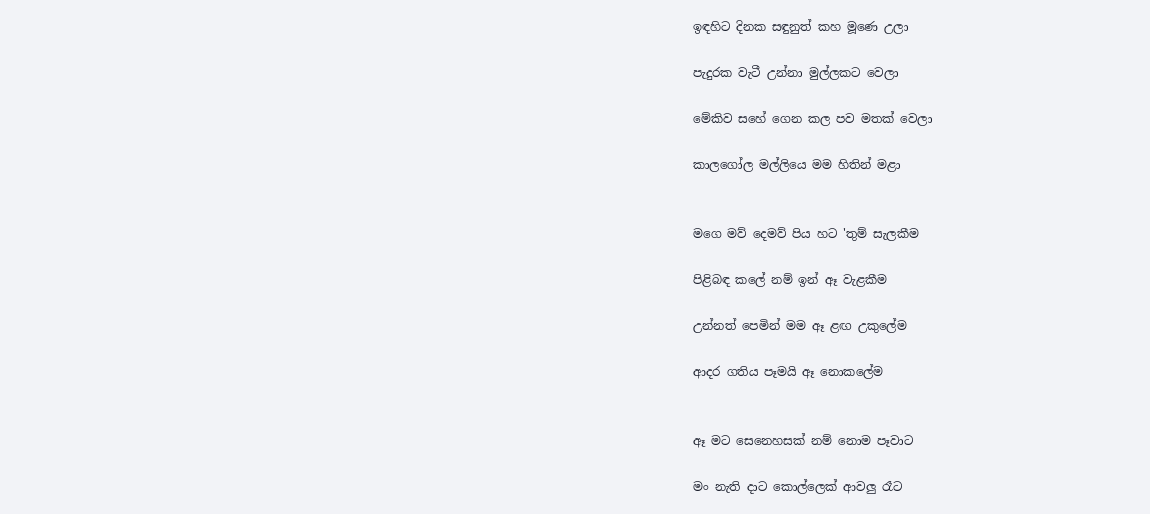ඉඳහිට දිනක සඳුනුත් කහ මූණෙ උලා

පැදුරක වැටී උන්නා මුල්ලකට වෙලා

මේකිව සහේ ගෙන කල පව මතක් වෙලා

කාලගෝල මල්ලියෙ මම හිතින් මළා


මගෙ මව් දෙමව් පිය හට 'තුම් සැලකීම

පිළිබඳ කලේ නම් ඉන් ඈ වැළකීම

උන්නත් පෙමින් මම ඈ ළඟ උකුලේම

ආදර ගතිය පෑමයි ඈ නොකලේම


ඈ මට සෙනෙහසක් නම් නොම පෑවාට

මං නැති දාට කොල්ලෙක් ආවලු රෑට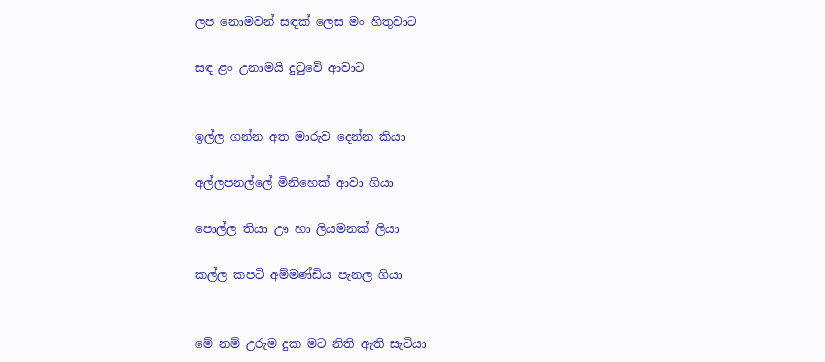ලප නොමවන් සඳක් ලෙස මං හිතුවාට

සඳ ළං උනාමයි දුටුවේ ආවාට


ඉල්ල ගන්න අත මාරුව දෙන්න කියා

අල්ලපනල්ලේ මිනිහෙක් ආවා ගියා

පොල්ල ති‍යා ඌ හා ලියමනක් ලියා

කල්ල කපටි අම්මණ්ඩිය පැනල ගියා


මේ නම් උරුම දුක මට නිති ඇති සැටියා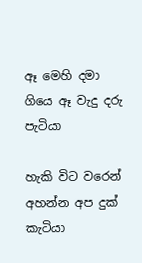ඈ මෙහි දමා ගියෙ ඈ වැදු දරු පැටියා

හැකි විට වරෙන් අහන්න අප දුක් කැටියා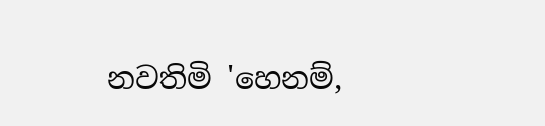නවතිමි 'හෙනම්,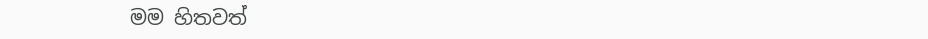මම හිතවත්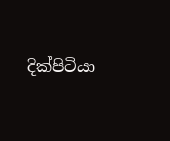දික්පිටියා